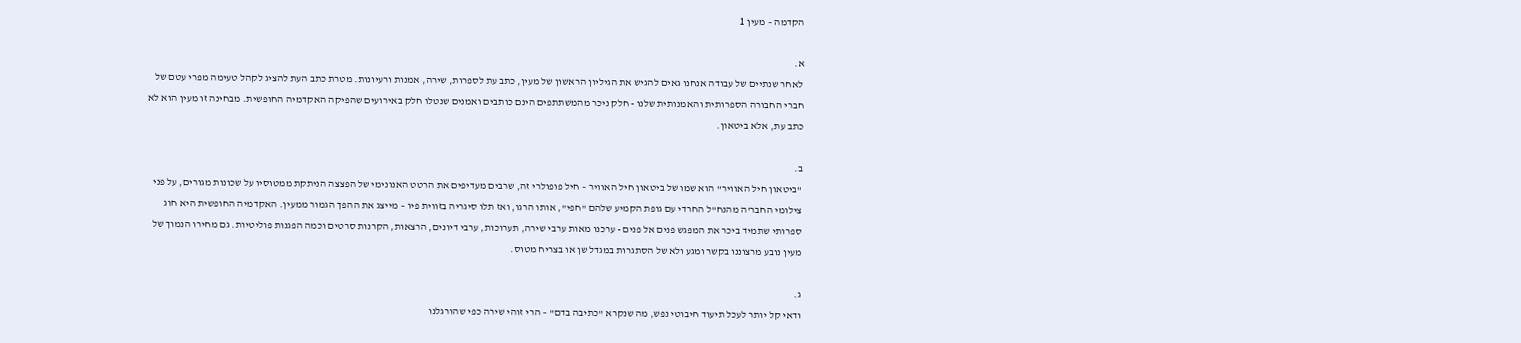הקדמה – מעין 1

א.
לאחר שנתיים של עבודה אנחנו גאים להגיש את הגיליון הראשון של מעין, כתב עת לספרות, שירה, אמנות ורעיונות. מטרת כתב העת להציג לקהל טעימה מפרי עטם של חברי החבורה הספרותית והאמנותית שלנו - חלק ניכר מהמשתתפים הינם כותבים ואמנים שנטלו חלק באירועים שהפיקה האקדמיה החופשית. מבחינה זו מעין הוא לא כתב עת, אלא ביטאון.

ב.
"ביטאון חיל האוויר" הוא שמו של ביטאון חיל האוויר – חיל פופולרי זה, שרבים מעדיפים את הרטט האנונימי של הפצצה הניתקת ממטוסיו על שכונות מגורים, על פני צילומי החבר'ה מהנח"ל החרדי עם גופת הקמיע שלהם "חפי", אותו הרגו, ואז תלו סיגריה בזווית פיו – מייצג את ההפך הגמור ממעין. האקדמיה החופשית היא חוג ספרותי שתמיד ביכר את המפגש פנים אל פנים - ערכנו מאות ערבי שירה, תערוכות, ערבי דיונים, הרצאות, הקרנות סרטים וכמה הפגנות פוליטיות. גם מחירו הנמוך של מעין נובע מרצוננו בקשר ומגע ולא של הסתגרות במגדל שן או בצריח מטוס.

ג.
ודאי קל יותר לעכל תיעוד חיבוטי נפש, מה שנקרא "כתיבה בדם" – הרי זוהי שירה כפי שהורגלנו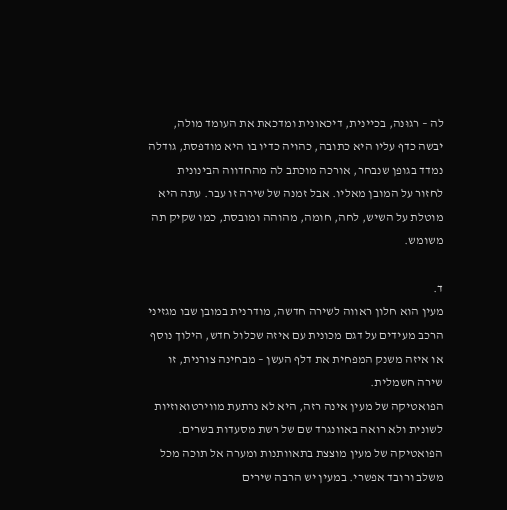לה – רגוּנה, בכיינית, דיכאונית ומדכאת את העומד מולה, יבשה כדף עליו היא כתובה, כהויה כדיו בו היא מודפסת, גודלה נמדד בגופן שנבחר, אורכה מוכתב לה מהחדווה הבינונית לחזור על המובן מאליו. אבל זמנה של שירה זו עבר. עתה היא מוטלת על השיש, לחה, חומה, מהוהה ומובסת, כמו שקיק תה משומש.

ד.
מעין הוא חלון ראווה לשירה חדשה, מודרנית במובן שבו מגזיני הרכב מעידים על דגם מכונית עם איזה שכלול חדש, הילוך נוסף או איזה משנק המפחית את דלף העשן – מבחינה צורנית, זו שירה חשמלית.
הפואטיקה של מעין אינה רזה, היא לא נרתעת מווירטואוזיות לשונית ולא רואה באוונגרד שם של רשת מסעדות בשרים. הפואטיקה של מעין מוצצת בתאוותנות ומערה אל תוכה מכל משלב ורובד אפשרי. במעין יש הרבה שירים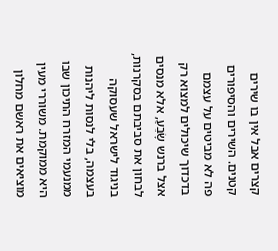קצרים אבל אין בו שירים קטנים. השירים והסיפורים פה לא מביטים על עצמם בדכדוך שיכולים למצוא רק אצל ברנש שָׂבֵעַ, אלא מנסים לבחון את סביבתם בסקרנות, בניגוד לישראל שעסוקה בעצמה, בלי לנסות ליהנות ממנעמי המזרח התיכון שבו היא ממוקמת. משוררי מעין מוציאים את ראשם מחלון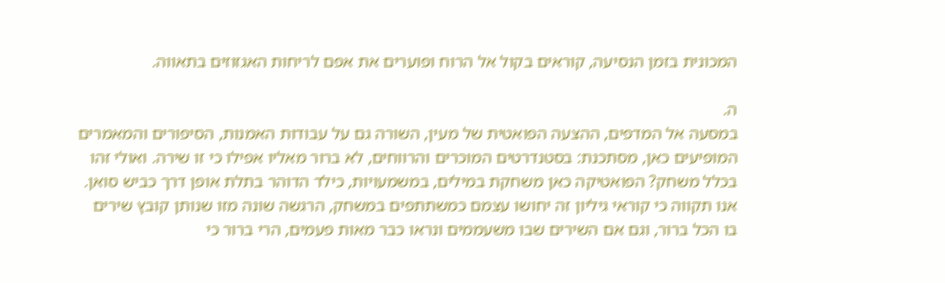המכונית בזמן הנסיעה, קוראים בקול אל הרוח ופוערים את אפם לריחות האגזוזים בתאווה.

ה.
במסעה אל המדפים, ההצעה הפואטית של מעין, השורה גם על עבודות האמנות, הסיפורים והמאמרים המופיעים כאן, מסתכנת: בסטנדרטים המוכרים והרווחים, לא ברור מאליו אפילו כי זו שירה. ואולי זהו בכלל משחק? הפואטיקה כאן משחקת במילים, במשמעויות, כילד הדוהר בתלת אופן דרך כביש סואן. אנו תקווה כי קוראי גיליון זה יחושו עצמם כמשתתפים במשחק, הרגשה שונה מזו שנותן קובץ שירים בו הכל ברור, וגם אם השירים שבו משעממים ונראו כבר מאות פעמים, הרי ברור כי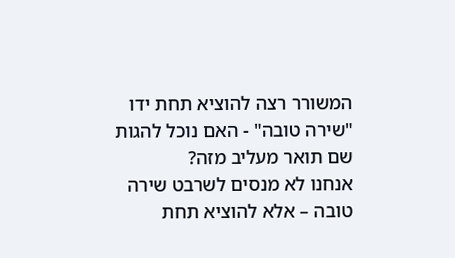המשורר רצה להוציא תחת ידו "שירה טובה" - האם נוכל להגות שם תואר מעליב מזה?
אנחנו לא מנסים לשרבט שירה טובה – אלא להוציא תחת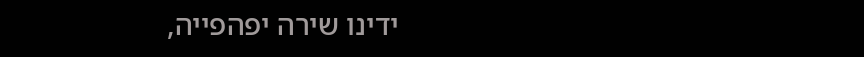ידינו שירה יפהפייה,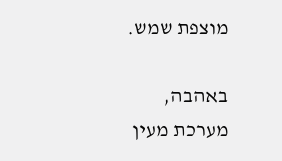מוצפת שמש.

באהבה,
מערכת מעין